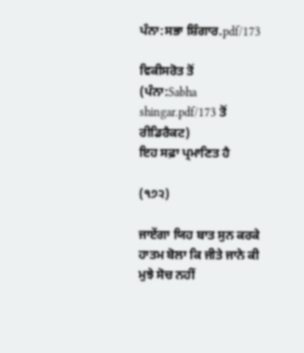ਪੰਨਾ:ਸਭਾ ਸ਼ਿੰਗਾਰ.pdf/173

ਵਿਕੀਸਰੋਤ ਤੋਂ
(ਪੰਨਾ:Sabha shingar.pdf/173 ਤੋਂ ਰੀਡਿਰੈਕਟ)
ਇਹ ਸਫ਼ਾ ਪ੍ਰਮਾਣਿਤ ਹੈ

(੧੭੨)

ਜਾਏਂਗਾ ਯਿਹ ਬਾਤ ਸੁਨ ਕਰਕੇ ਹਾਤਮ ਬੋਲਾ ਕਿ ਜੀਤੇ ਜਾਨੇ ਕੀ ਮੁਝੇ ਸੋਚ ਨਹੀਂ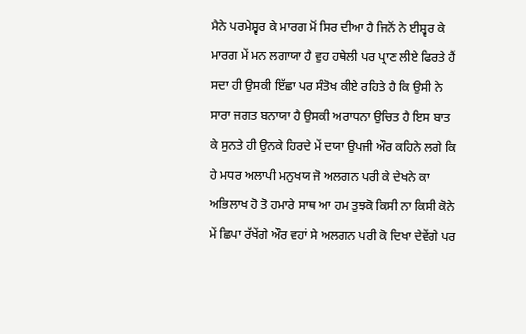ਮੈਨੇ ਪਰਮੇਸ਼੍ਵਰ ਕੇ ਮਾਰਗ ਮੋਂ ਸਿਰ ਦੀਆ ਹੈ ਜਿਨੋਂ ਨੇ ਈਸ਼੍ਵਰ ਕੇ ਮਾਰਗ ਮੇਂ ਮਨ ਲਗਾਯਾ ਹੈ ਵੁਹ ਹਥੇਲੀ ਪਰ ਪ੍ਰਾਣ ਲੀਏ ਫਿਰਤੇ ਹੈਂ ਸਦਾ ਹੀ ਉਸਕੀ ਇੱਛਾ ਪਰ ਸੰਤੋਖ ਕੀਏ ਰਹਿਤੇ ਹੈ ਕਿ ਉਸੀ ਨੇ ਸਾਰਾ ਜਗਤ ਬਨਾਯਾ ਹੈ ਉਸਕੀ ਅਰਾਧਨਾ ਉਚਿਤ ਹੈ ਇਸ ਬਾਤ ਕੇ ਸੁਨਤੇ ਹੀ ਉਨਕੇ ਹਿਰਦੇ ਮੇਂ ਦਯਾ ਉਪਜੀ ਔਰ ਕਹਿਨੇ ਲਗੇ ਕਿ ਹੇ ਮਧਰ ਅਲਾਪੀ ਮਨੁਖਯ ਜੋ ਅਲਗਨ ਪਰੀ ਕੇ ਦੇਖਨੇ ਕਾ ਅਭਿਲਾਖ ਹੋ ਤੋ ਹਮਾਰੇ ਸਾਥ ਆ ਹਮ ਤੁਝਕੋ ਕਿਸੀ ਨਾ ਕਿਸੀ ਕੋਨੇ ਮੇਂ ਛਿਪਾ ਰੱਖੇਂਗੇ ਔਰ ਵਹਾਂ ਸੇ ਅਲਗਨ ਪਰੀ ਕੋ ਦਿਖਾ ਦੇਵੇਂਗੇ ਪਰ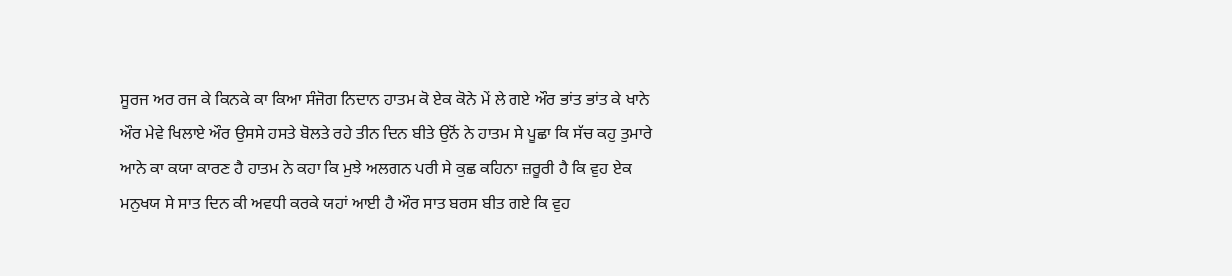ਸੂਰਜ ਅਰ ਰਜ ਕੇ ਕਿਨਕੇ ਕਾ ਕਿਆ ਸੰਜੋਗ ਨਿਦਾਨ ਹਾਤਮ ਕੋ ਏਕ ਕੋਨੇ ਮੇਂ ਲੇ ਗਏ ਔਰ ਭਾਂਤ ਭਾਂਤ ਕੇ ਖਾਨੇ ਔਰ ਮੇਵੇ ਖਿਲਾਏ ਔਰ ਉਸਸੇ ਹਸਤੇ ਬੋਲਤੇ ਰਹੇ ਤੀਨ ਦਿਨ ਬੀਤੇ ਉਨੋਂ ਨੇ ਹਾਤਮ ਸੇ ਪੂਛਾ ਕਿ ਸੱਚ ਕਹੁ ਤੁਮਾਰੇ ਆਨੇ ਕਾ ਕਯਾ ਕਾਰਣ ਹੈ ਹਾਤਮ ਨੇ ਕਹਾ ਕਿ ਮੁਝੇ ਅਲਗਨ ਪਰੀ ਸੇ ਕੁਛ ਕਹਿਨਾ ਜ਼ਰੂਰੀ ਹੈ ਕਿ ਵੁਹ ਏਕ ਮਨੁਖਯ ਸੇ ਸਾਤ ਦਿਨ ਕੀ ਅਵਧੀ ਕਰਕੇ ਯਹਾਂ ਆਈ ਹੈ ਔਰ ਸਾਤ ਬਰਸ ਬੀਤ ਗਏ ਕਿ ਵੁਹ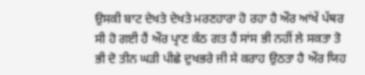ਉਸਕੀ ਬਾਟ ਦੇਖਤੇ ਦੇਖਤੇ ਮਰਣਹਾਰਾ ਹੋ ਰਹਾ ਹੈ ਔਰ ਆਂਖੇਂ ਪੱਥਰ ਸੀ ਹੋ ਗਈ ਹੈਂ ਔਰ ਪ੍ਰਾਣ ਕੰਠ ਗਤ ਹੈਂ ਸਾਂਸ ਭੀ ਨਹੀਂ ਲੇ ਸਕਤਾ ਤੋ ਭੀ ਦੋ ਤੀਨ ਘੜੀ ਪੀਛੇ ਦੁਖਭਰੇ ਜੀ ਸੇ ਕਰਾਹ ਉਠਤਾ ਹੈ ਔਰ ਯਿਹ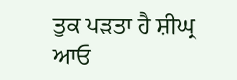ਤੁਕ ਪੜਤਾ ਹੈ ਸ਼ੀਘ੍ਰ ਆਓ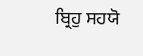ਬ੍ਰਿਹੁ ਸਹਯੋ